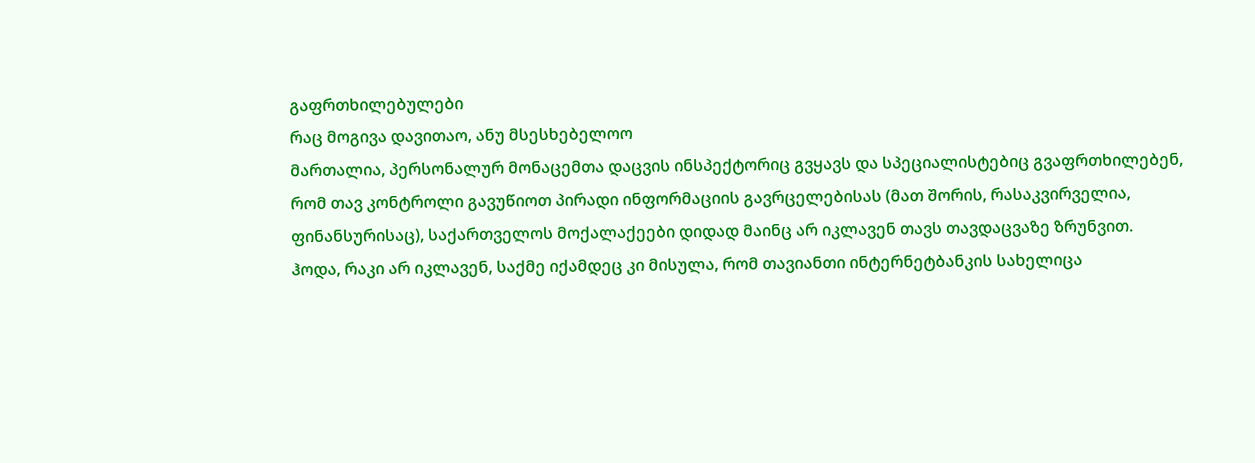გაფრთხილებულები
რაც მოგივა დავითაო, ანუ მსესხებელოო
მართალია, პერსონალურ მონაცემთა დაცვის ინსპექტორიც გვყავს და სპეციალისტებიც გვაფრთხილებენ, რომ თავ კონტროლი გავუწიოთ პირადი ინფორმაციის გავრცელებისას (მათ შორის, რასაკვირველია, ფინანსურისაც), საქართველოს მოქალაქეები დიდად მაინც არ იკლავენ თავს თავდაცვაზე ზრუნვით.
ჰოდა, რაკი არ იკლავენ, საქმე იქამდეც კი მისულა, რომ თავიანთი ინტერნეტბანკის სახელიცა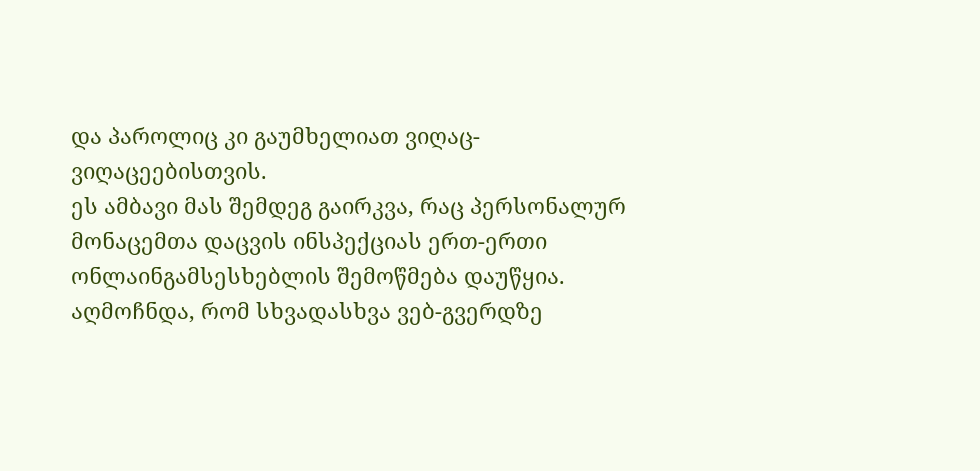და პაროლიც კი გაუმხელიათ ვიღაც-ვიღაცეებისთვის.
ეს ამბავი მას შემდეგ გაირკვა, რაც პერსონალურ მონაცემთა დაცვის ინსპექციას ერთ-ერთი ონლაინგამსესხებლის შემოწმება დაუწყია.
აღმოჩნდა, რომ სხვადასხვა ვებ-გვერდზე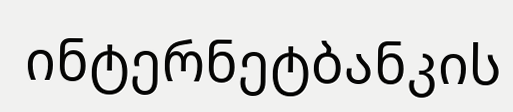ინტერნეტბანკის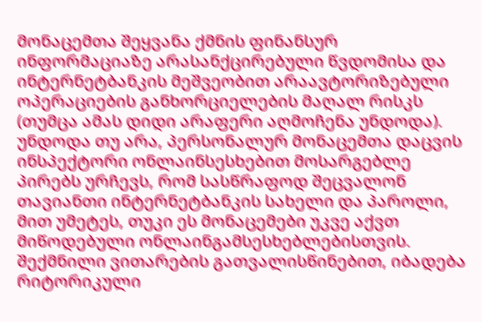მონაცემთა შეყვანა ქმნის ფინანსურ ინფორმაციაზე არასანქცირებული წვდომისა და ინტერნეტბანკის მეშვეობით არაავტორიზებული ოპერაციების განხორციელების მაღალ რისკს (თუმცა ამას დიდი არაფერი აღმოჩენა უნდოდა).
უნდოდა თუ არა, პერსონალურ მონაცემთა დაცვის ინსპექტორი ონლაინსესხებით მოსარგებლე პირებს ურჩევს, რომ სასწრაფოდ შეცვალონ თავიანთი ინტერნეტბანკის სახელი და პაროლი, მით უმეტეს, თუკი ეს მონაცემები უკვე აქვთ მიწოდებული ონლაინგამსესხებლებისთვის.
შექმნილი ვითარების გათვალისწინებით, იბადება რიტორიკული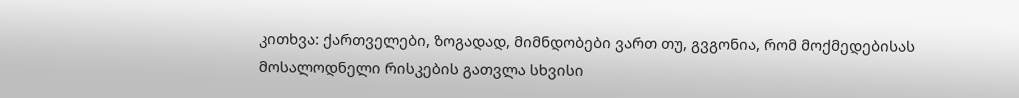კითხვა: ქართველები, ზოგადად, მიმნდობები ვართ თუ, გვგონია, რომ მოქმედებისას მოსალოდნელი რისკების გათვლა სხვისი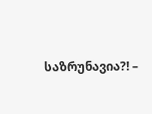საზრუნავია?! –